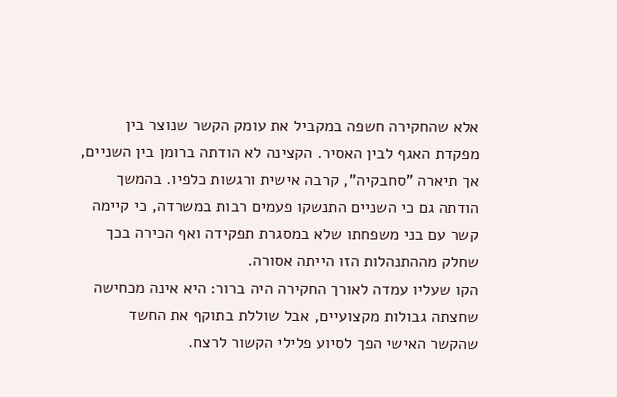אלא שהחקירה חשפה במקביל את עומק הקשר שנוצר בין מפקדת האגף לבין האסיר. הקצינה לא הודתה ברומן בין השניים, אך תיארה "סחבקיה", קרבה אישית ורגשות כלפיו. בהמשך הודתה גם כי השניים התנשקו פעמים רבות במשרדה, כי קיימה קשר עם בני משפחתו שלא במסגרת תפקידה ואף הכירה בכך שחלק מההתנהלות הזו הייתה אסורה.
הקו שעליו עמדה לאורך החקירה היה ברור: היא אינה מכחישה שחצתה גבולות מקצועיים, אבל שוללת בתוקף את החשד שהקשר האישי הפך לסיוע פלילי הקשור לרצח.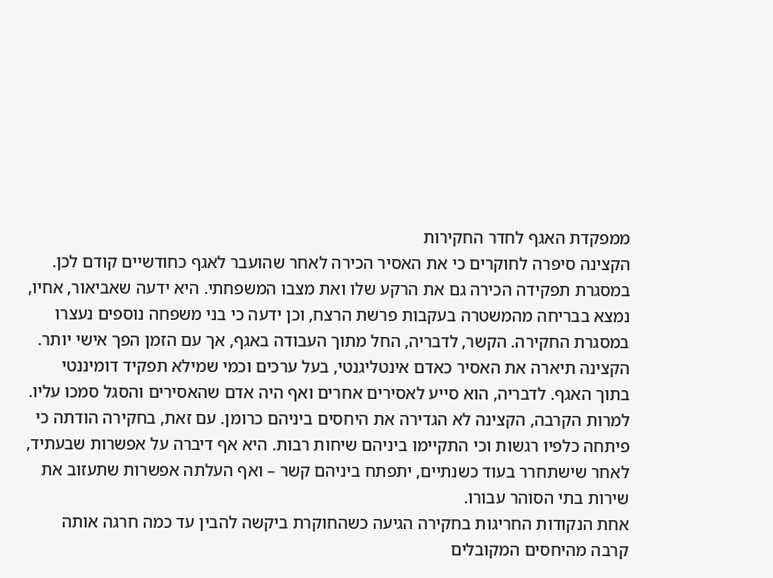ממפקדת האגף לחדר החקירות
הקצינה סיפרה לחוקרים כי את האסיר הכירה לאחר שהועבר לאגף כחודשיים קודם לכן. במסגרת תפקידה הכירה גם את הרקע שלו ואת מצבו המשפחתי. היא ידעה שאביאור, אחיו, נמצא בבריחה מהמשטרה בעקבות פרשת הרצח, וכן ידעה כי בני משפחה נוספים נעצרו במסגרת החקירה. הקשר, לדבריה, החל מתוך העבודה באגף, אך עם הזמן הפך אישי יותר. הקצינה תיארה את האסיר כאדם אינטליגנטי, בעל ערכים וכמי שמילא תפקיד דומיננטי בתוך האגף. לדבריה, הוא סייע לאסירים אחרים ואף היה אדם שהאסירים והסגל סמכו עליו.
למרות הקרבה, הקצינה לא הגדירה את היחסים ביניהם כרומן. עם זאת, בחקירה הודתה כי פיתחה כלפיו רגשות וכי התקיימו ביניהם שיחות רבות. היא אף דיברה על אפשרות שבעתיד, לאחר שישתחרר בעוד כשנתיים, יתפתח ביניהם קשר – ואף העלתה אפשרות שתעזוב את שירות בתי הסוהר עבורו.
אחת הנקודות החריגות בחקירה הגיעה כשהחוקרת ביקשה להבין עד כמה חרגה אותה קרבה מהיחסים המקובלים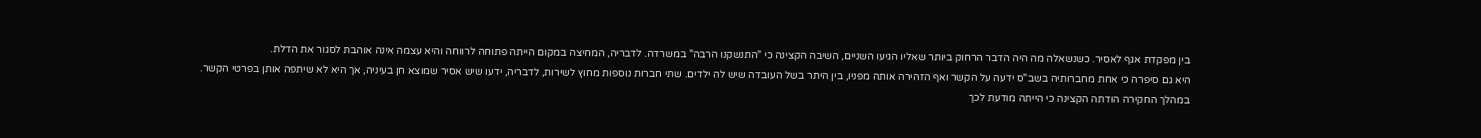בין מפקדת אגף לאסיר. כשנשאלה מה היה הדבר הרחוק ביותר שאליו הגיעו השניים, השיבה הקצינה כי "התנשקנו הרבה" במשרדה. לדבריה, המחיצה במקום הייתה פתוחה לרווחה והיא עצמה אינה אוהבת לסגור את הדלת.
היא גם סיפרה כי אחת מחברותיה בשב"ס ידעה על הקשר ואף הזהירה אותה מפניו, בין היתר בשל העובדה שיש לה ילדים. שתי חברות נוספות מחוץ לשירות, לדבריה, ידעו שיש אסיר שמוצא חן בעיניה, אך היא לא שיתפה אותן בפרטי הקשר.
במהלך החקירה הודתה הקצינה כי הייתה מודעת לכך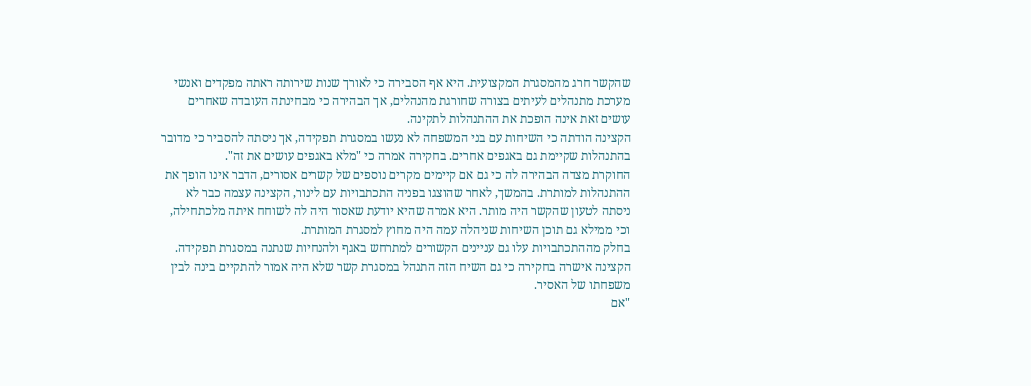שהקשר חרג מהמסגרת המקצועית. היא אף הסבירה כי לאורך שנות שירותה ראתה מפקדים ואנשי מערכת מתנהלים לעיתים בצורה שחורגת מהנהלים, אך הבהירה כי מבחינתה העובדה שאחרים עושים זאת אינה הופכת את ההתנהלות לתקינה.
הקצינה הודתה כי השיחות עם בני המשפחה לא נעשו במסגרת תפקידה, אך ניסתה להסביר כי מדובר בהתנהלות שקיימת גם באגפים אחרים. בחקירה אמרה כי "מלא באגפים עושים את זה".
החוקרת מצדה הבהירה לה כי גם אם קיימים מקרים נוספים של קשרים אסורים, הדבר אינו הופך את ההתנהלות למותרת. בהמשך, לאחר שהוצגו בפניה התכתבויות עם לינור, הקצינה עצמה כבר לא ניסתה לטעון שהקשר היה מותר. היא אמרה שהיא יודעת שאסור היה לה לשוחח איתה מלכתחילה, וכי ממילא גם תוכן השיחות שניהלה עמה היה מחוץ למסגרת המותרת.
בחלק מההתכתבויות עלו גם עניינים הקשורים למתרחש באגף ולהנחיות שנתנה במסגרת תפקידה. הקצינה אישרה בחקירה כי גם השיח הזה התנהל במסגרת קשר שלא היה אמור להתקיים בינה לבין משפחתו של האסיר.
"אם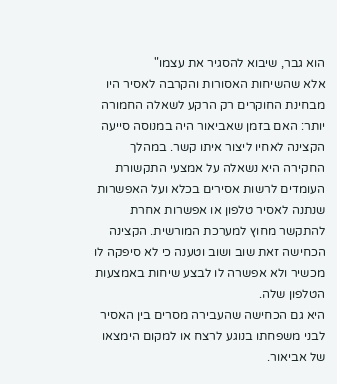הוא גבר, שיבוא להסגיר את עצמו"
אלא שהשיחות האסורות והקרבה לאסיר היו מבחינת החוקרים רק הרקע לשאלה החמורה יותר: האם בזמן שאביאור היה במנוסה סייעה הקצינה לאחיו ליצור איתו קשר. במהלך החקירה היא נשאלה על אמצעי התקשורת העומדים לרשות אסירים בכלא ועל האפשרות שנתנה לאסיר טלפון או אפשרות אחרת להתקשר מחוץ למערכת המורשית. הקצינה הכחישה זאת שוב ושוב וטענה כי לא סיפקה לו מכשיר ולא אפשרה לו לבצע שיחות באמצעות הטלפון שלה.
היא גם הכחישה שהעבירה מסרים בין האסיר לבני משפחתו בנוגע לרצח או למקום הימצאו של אביאור.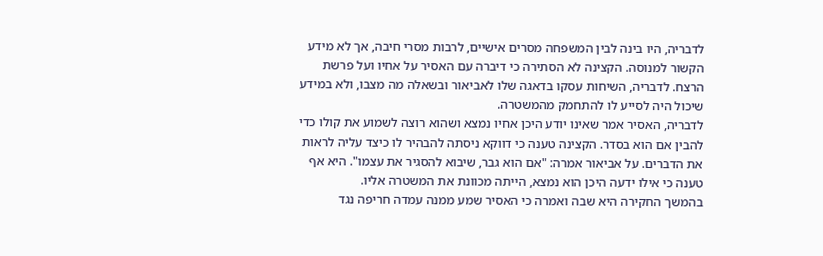לדבריה, היו בינה לבין המשפחה מסרים אישיים, לרבות מסרי חיבה, אך לא מידע הקשור למנוסה. הקצינה לא הסתירה כי דיברה עם האסיר על אחיו ועל פרשת הרצח. לדבריה, השיחות עסקו בדאגה שלו לאביאור ובשאלה מה מצבו, ולא במידע שיכול היה לסייע לו להתחמק מהמשטרה.
לדבריה, האסיר אמר שאינו יודע היכן אחיו נמצא ושהוא רוצה לשמוע את קולו כדי להבין אם הוא בסדר. הקצינה טענה כי דווקא ניסתה להבהיר לו כיצד עליה לראות את הדברים. על אביאור אמרה: "אם הוא גבר, שיבוא להסגיר את עצמו". היא אף טענה כי אילו ידעה היכן הוא נמצא, הייתה מכוונת את המשטרה אליו.
בהמשך החקירה היא שבה ואמרה כי האסיר שמע ממנה עמדה חריפה נגד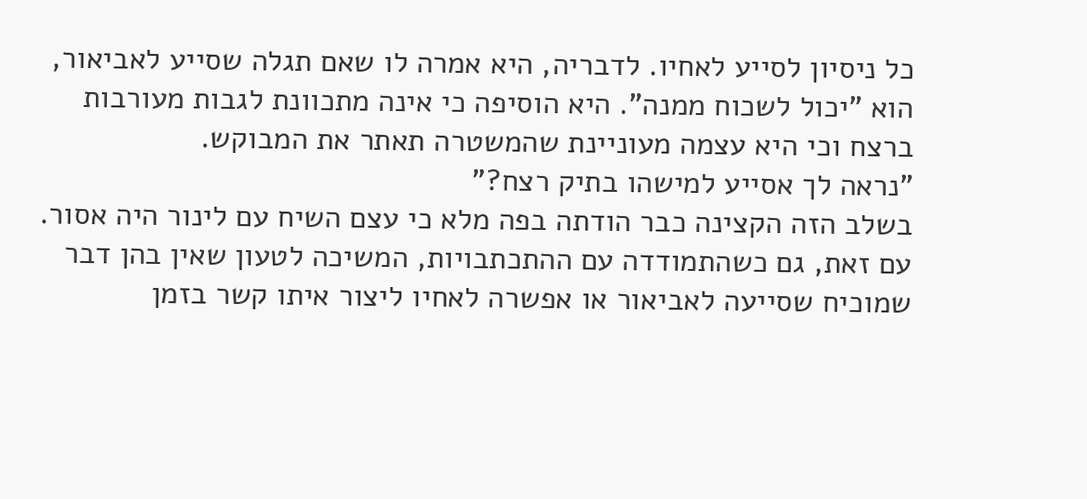כל ניסיון לסייע לאחיו. לדבריה, היא אמרה לו שאם תגלה שסייע לאביאור, הוא "יכול לשכוח ממנה". היא הוסיפה כי אינה מתכוונת לגבות מעורבות ברצח וכי היא עצמה מעוניינת שהמשטרה תאתר את המבוקש.
"נראה לך אסייע למישהו בתיק רצח?"
בשלב הזה הקצינה כבר הודתה בפה מלא כי עצם השיח עם לינור היה אסור. עם זאת, גם כשהתמודדה עם ההתכתבויות, המשיכה לטעון שאין בהן דבר שמוכיח שסייעה לאביאור או אפשרה לאחיו ליצור איתו קשר בזמן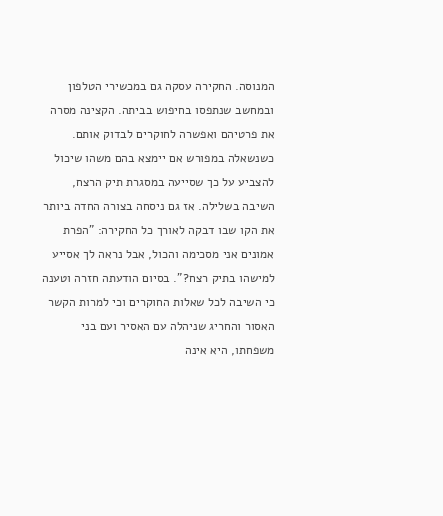המנוסה. החקירה עסקה גם במכשירי הטלפון ובמחשב שנתפסו בחיפוש בביתה. הקצינה מסרה את פרטיהם ואפשרה לחוקרים לבדוק אותם.
כשנשאלה במפורש אם יימצא בהם משהו שיכול להצביע על כך שסייעה במסגרת תיק הרצח, השיבה בשלילה. אז גם ניסחה בצורה החדה ביותר את הקו שבו דבקה לאורך כל החקירה: "הפרת אמונים אני מסכימה והכול, אבל נראה לך אסייע למישהו בתיק רצח?". בסיום הודעתה חזרה וטענה כי השיבה לכל שאלות החוקרים וכי למרות הקשר האסור והחריג שניהלה עם האסיר ועם בני משפחתו, היא אינה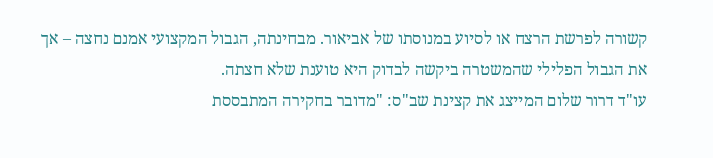קשורה לפרשת הרצח או לסיוע במנוסתו של אביאור. מבחינתה, הגבול המקצועי אמנם נחצה – אך את הגבול הפלילי שהמשטרה ביקשה לבדוק היא טוענת שלא חצתה.
עו"ד דרור שלום המייצג את קצינת שב"ס: "מדובר בחקירה המתבססת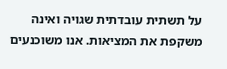על תשתית עובדתית שגויה ואינה משקפת את המציאות. אנו משוכנעים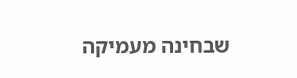שבחינה מעמיקה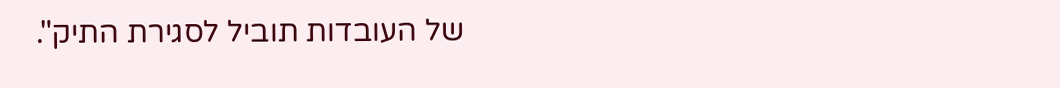של העובדות תוביל לסגירת התיק".